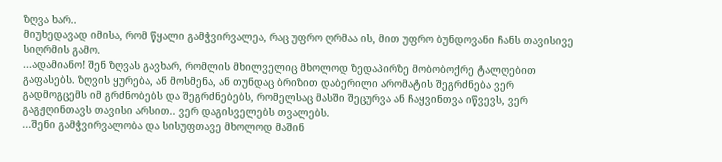ზღვა ხარ..
მიუხედავად იმისა, რომ წყალი გამჭვირვალეა, რაც უფრო ღრმაა ის, მით უფრო ბუნდოვანი ჩანს თავისივე სიღრმის გამო.
...ადამიანო! შენ ზღვას გავხარ, რომლის მხილველიც მხოლოდ ზედაპირზე მობობოქრე ტალღებით გაფასებს. ზღვის ყურება, ან მოსმენა, ან თუნდაც ბრიზით დაბერილი არომატის შეგრძნება ვერ გადმოგცემს იმ გრძნობებს და შეგრძნებებს, რომელსაც მასში შეცურვა ან ჩაყვინთვა იწვევს, ვერ გაგჟღინთავს თავისი არსით.. ვერ დაგისველებს თვალებს.
...შენი გამჭვირვალობა და სისუფთავე მხოლოდ მაშინ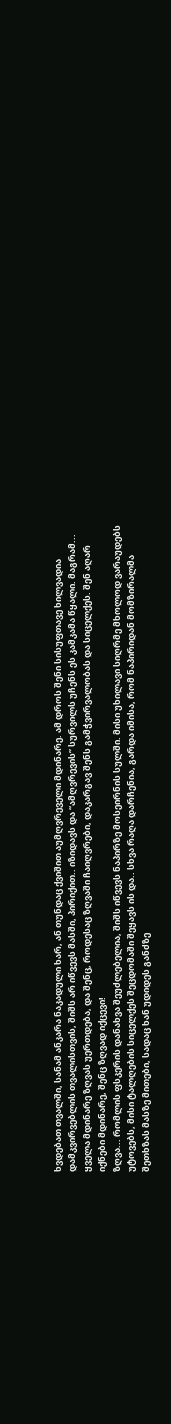ხვდებათ თვალში, სანამ ანკარა ნაკადული ხარ, ან თუნდაც ქვიშით აუმღვრეველი მდინარე. ამ დროს შენი სისუფთავე ხილვადია დამკვირვებლის თვალისთვის, შიშს არ იწვევს მასში, პირიქით.. იზიდავს და “ამღვრევის” სურვილს უჩენს ეს კამკამა წყალი. მაგრამ... ყველა მდინარე ზღვას უერთდება, და შენც, როდესაც ზღვაში ჩაიღვრები, დაკარგავ შენს გამჭვირვალობას და სიცელქეს. შენ აღარ იქნები მდინარე, შენც ზღვად იქცევი!
ზღვა... რომლის ფსკერის დანახვა შეუძლებელია, შიშს იწვევს ნაპირზე მოსეირნის სულში. მისი უხილავი სიღრმე მხოლოდ ვარაუდებს უტოვებს, მისი ტალღების სიცელქეს შეცდომაში შეყავს ის და.. სხვა რაღა დარჩენია, გარდა იმისა, რომ ნაპირიდან მომზირალმა შეთხზას მასზე მითები, სადაც ხან უდიდეს განძზე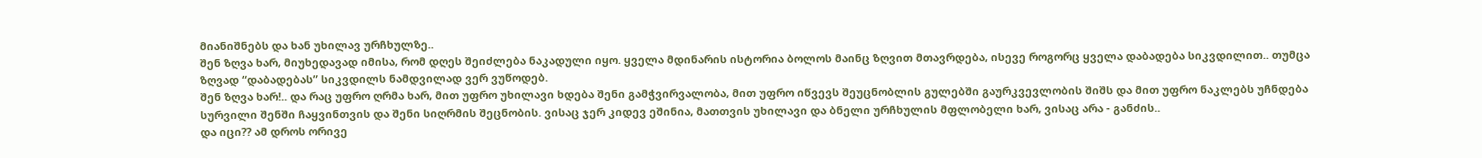მიანიშნებს და ხან უხილავ ურჩხულზე..
შენ ზღვა ხარ, მიუხედავად იმისა, რომ დღეს შეიძლება ნაკადული იყო. ყველა მდინარის ისტორია ბოლოს მაინც ზღვით მთავრდება, ისევე როგორც ყველა დაბადება სიკვდილით.. თუმცა ზღვად “დაბადებას” სიკვდილს ნამდვილად ვერ ვუწოდებ.
შენ ზღვა ხარ!.. და რაც უფრო ღრმა ხარ, მით უფრო უხილავი ხდება შენი გამჭვირვალობა, მით უფრო იწვევს შეუცნობლის გულებში გაურკვევლობის შიშს და მით უფრო ნაკლებს უჩნდება სურვილი შენში ჩაყვინთვის და შენი სიღრმის შეცნობის. ვისაც ჯერ კიდევ ეშინია, მათთვის უხილავი და ბნელი ურჩხულის მფლობელი ხარ, ვისაც არა - განძის..
და იცი?? ამ დროს ორივე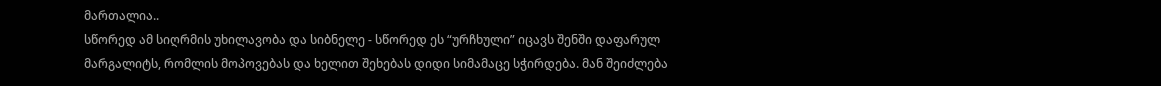მართალია..
სწორედ ამ სიღრმის უხილავობა და სიბნელე - სწორედ ეს “ურჩხული” იცავს შენში დაფარულ მარგალიტს, რომლის მოპოვებას და ხელით შეხებას დიდი სიმამაცე სჭირდება. მან შეიძლება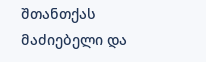შთანთქას მაძიებელი და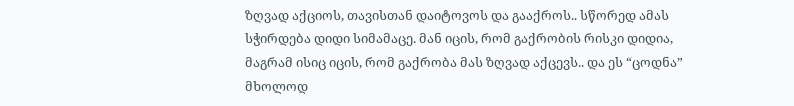ზღვად აქციოს, თავისთან დაიტოვოს და გააქროს.. სწორედ ამას სჭირდება დიდი სიმამაცე. მან იცის, რომ გაქრობის რისკი დიდია, მაგრამ ისიც იცის, რომ გაქრობა მას ზღვად აქცევს.. და ეს “ცოდნა” მხოლოდ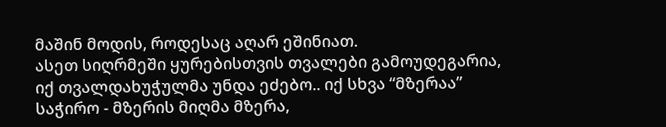მაშინ მოდის, როდესაც აღარ ეშინიათ.
ასეთ სიღრმეში ყურებისთვის თვალები გამოუდეგარია, იქ თვალდახუჭულმა უნდა ეძებო.. იქ სხვა “მზერაა” საჭირო - მზერის მიღმა მზერა,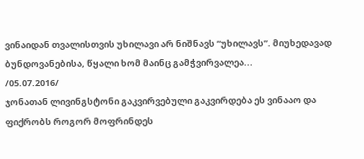ვინაიდან თვალისთვის უხილავი არ ნიშნავს “უხილავს”. მიუხედავად ბუნდოვანებისა, წყალი ხომ მაინც გამჭვირვალეა...
/05.07.2016/
ჯონათან ლივინგსტონი გაკვირვებული გაკვირდება ეს ვინააო და ფიქრობს როგორ მოფრინდეს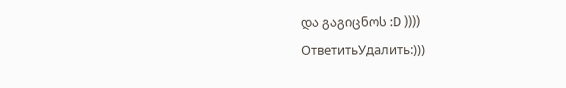და გაგიცნოს :D ))))
ОтветитьУдалить:)))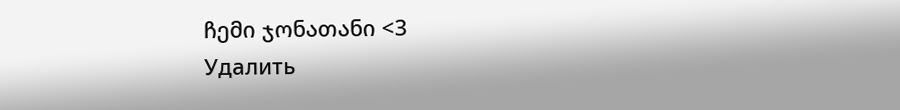ჩემი ჯონათანი <3
Удалить